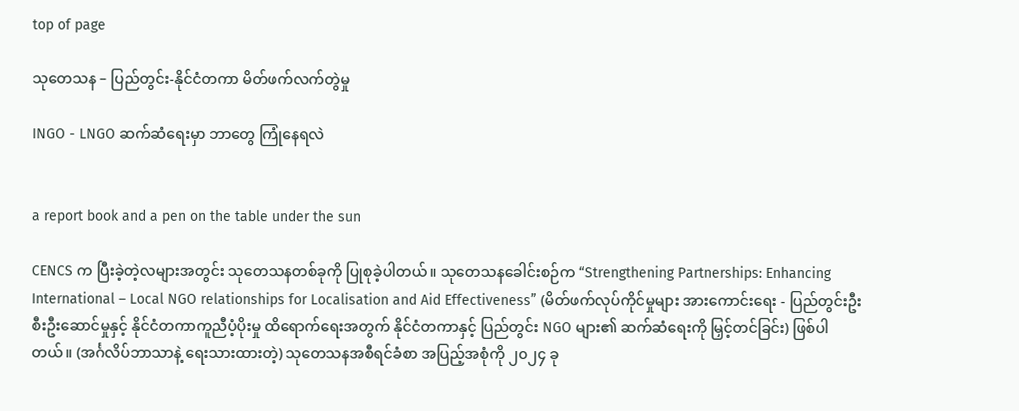top of page

သုတေသန – ပြည်တွင်း-နိုင်ငံတကာ မိတ်ဖက်လက်တွဲမှု

INGO - LNGO ဆက်ဆံရေးမှာ ဘာတွေ ကြုံနေရလဲ


a report book and a pen on the table under the sun

CENCS က ပြီးခဲ့တဲ့လများအတွင်း သုတေသနတစ်ခုကို ပြုစုခဲ့ပါတယ်။ သုတေသနခေါင်းစဉ်က “Strengthening Partnerships: Enhancing International – Local NGO relationships for Localisation and Aid Effectiveness” (မိတ်ဖက်လုပ်ကိုင်မှုများ အားကောင်းရေး - ပြည်တွင်းဦးစီးဦးဆောင်မှုနှင့် နိုင်ငံတကာကူညီပံ့ပိုးမှု ထိရောက်ရေးအတွက် နိုင်ငံတကာနှင့် ပြည်တွင်း NGO များ၏ ဆက်ဆံရေးကို မြှင့်တင်ခြင်း) ဖြစ်ပါတယ်။ (အင်္ဂလိပ်ဘာသာနဲ့ ရေးသားထားတဲ့) သုတေသနအစီရင်ခံစာ အပြည့်အစုံကို ၂၀၂၄ ခု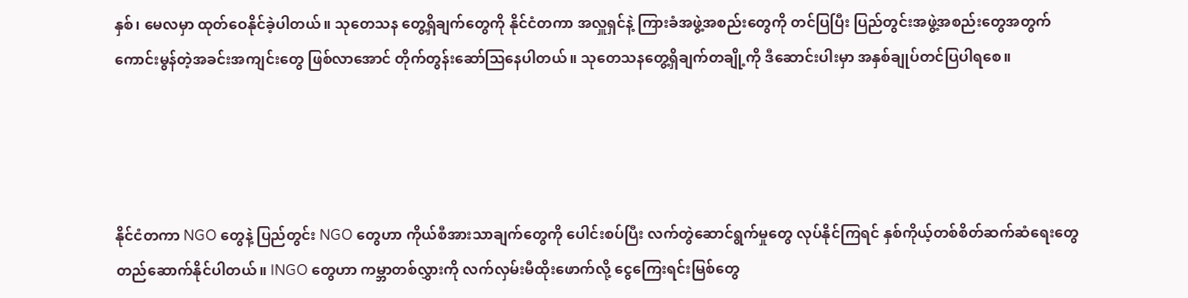နှစ်၊ မေလမှာ ထုတ်ဝေနိုင်ခဲ့ပါတယ်။ သုတေသန တွေ့ရှိချက်တွေကို နိုင်ငံတကာ အလှူရှင်နဲ့ ကြားခံအဖွဲ့အစည်းတွေကို တင်ပြပြီး ပြည်တွင်းအဖွဲ့အစည်းတွေအတွက် ကောင်းမွန်တဲ့အခင်းအကျင်းတွေ ဖြစ်လာအောင် တိုက်တွန်းဆော်ဩနေပါတယ်။ သုတေသနတွေ့ရှိချက်တချို့ကို ဒီဆောင်းပါးမှာ အနှစ်ချုပ်တင်ပြပါရစေ။




နိုင်ငံတကာ NGO တွေနဲ့ ပြည်တွင်း NGO တွေဟာ ကိုယ်စီအားသာချက်တွေကို ပေါင်းစပ်ပြီး လက်တွဲဆောင်ရွက်မှုတွေ လုပ်နိုင်ကြရင် နှစ်ကိုယ့်တစ်စိတ်ဆက်ဆံရေးတွေ တည်ဆောက်နိုင်ပါတယ်။ INGO တွေဟာ ကမ္ဘာတစ်လွှားကို လက်လှမ်းမီထိုးဖောက်လို့ ငွေကြေးရင်းမြစ်တွေ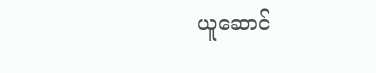ယူဆောင်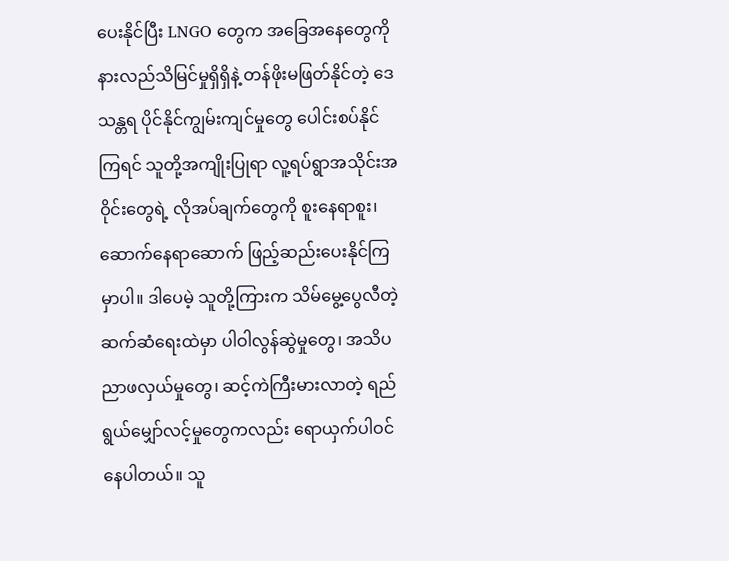ပေးနိုင်ပြီး LNGO တွေက အခြေအနေတွေကို နားလည်သိမြင်မှုရှိရှိနဲ့ တန်ဖိုးမဖြတ်နိုင်တဲ့ ဒေသန္တရ ပိုင်နိုင်ကျွမ်းကျင်မှုတွေ ပေါင်းစပ်နိုင်ကြရင် သူတို့အကျိုးပြုရာ လူ့ရပ်ရွာအသိုင်းအဝိုင်းတွေရဲ့ လိုအပ်ချက်တွေကို စူးနေရာစူး၊ ဆောက်နေရာဆောက် ဖြည့်ဆည်းပေးနိုင်ကြမှာပါ။ ဒါပေမဲ့ သူတို့ကြားက သိမ်မွေ့ပွေလီတဲ့ ဆက်ဆံရေးထဲမှာ ပါဝါလွန်ဆွဲမှုတွေ၊ အသိပညာဖလှယ်မှုတွေ၊ ဆင့်ကဲကြီးမားလာတဲ့ ရည်ရွယ်မျှော်လင့်မှုတွေကလည်း ရောယှက်ပါဝင်နေပါတယ်။ သူ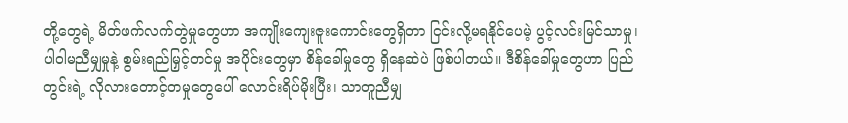တို့တွေရဲ့ မိတ်ဖက်လက်တွဲမှုတွေဟာ အကျိုးကျေးဇူးကောင်းတွေရှိတာ ငြင်းလို့မရနိုင်ပေမဲ့ ပွင့်လင်းမြင်သာမှု၊ ပါဝါမညီမျှမှုနဲ့ စွမ်းရည်မြှင့်တင်မှု အပိုင်းတွေမှာ စိန်ခေါ်မှုတွေ ရှိနေဆဲပဲ ဖြစ်ပါတယ်။ ဒီစိန်ခေါ်မှုတွေဟာ ပြည်တွင်းရဲ့ လိုလားတောင့်တမှုတွေပေါ် လောင်းရိပ်မိုးပြီး၊ သာတူညီမျှ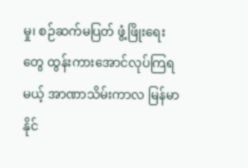မှု၊ စဉ်ဆက်မပြတ် ဖွံ့ဖြိုးရေးတွေ ထွန်းကားအောင်လုပ်ကြရမယ့် အာဏာသိမ်းကာလ မြန်မာနိုင်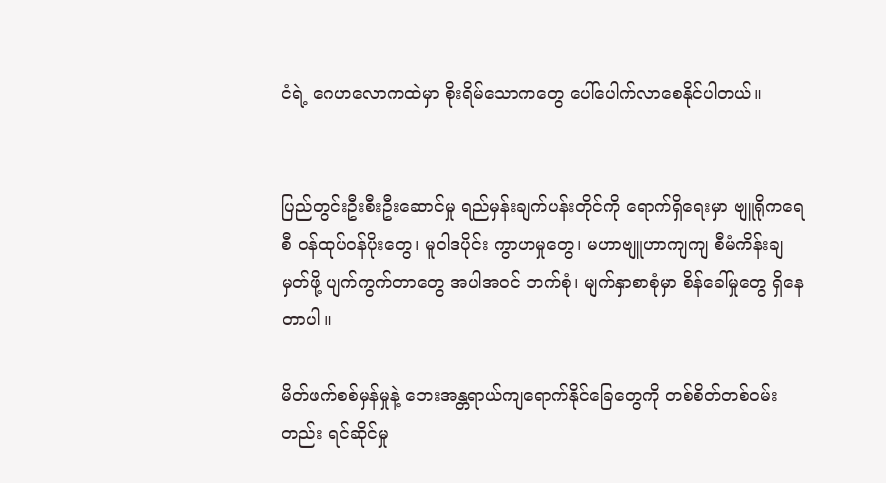ငံရဲ့ ဂေဟလောကထဲမှာ စိုးရိမ်သောကတွေ ပေါ်ပေါက်လာစေနိုင်ပါတယ်။


ပြည်တွင်းဦးစီးဦးဆောင်မှု ရည်မှန်းချက်ပန်းတိုင်ကို ရောက်ရှိရေးမှာ ဗျူရိုကရေစီ ဝန်ထုပ်ဝန်ပိုးတွေ၊ မူဝါဒပိုင်း ကွာဟမှုတွေ၊ မဟာဗျူဟာကျကျ စီမံကိန်းချမှတ်ဖို့ ပျက်ကွက်တာတွေ အပါအဝင် ဘက်စုံ၊ မျက်နှာစာစုံမှာ စိန်ခေါ်မှုတွေ ရှိနေတာပါ။

မိတ်ဖက်စစ်မှန်မှုနဲ့ ဘေးအန္တရာယ်ကျရောက်နိုင်ခြေတွေကို တစ်စိတ်တစ်ဝမ်းတည်း ရင်ဆိုင်မှု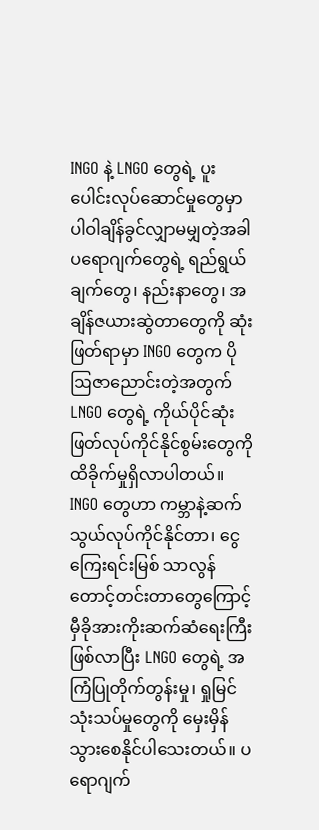INGO နဲ့ LNGO တွေရဲ့ ပူးပေါင်းလုပ်ဆောင်မှုတွေမှာ ပါဝါချိန်ခွင်လျှာမမျှတဲ့အခါ ပရောဂျက်တွေရဲ့ ရည်ရွယ်ချက်တွေ၊ နည်းနာတွေ၊ အချိန်ဇယားဆွဲတာတွေကို ဆုံးဖြတ်ရာမှာ INGO တွေက ပိုဩဇာညောင်းတဲ့အတွက် LNGO တွေရဲ့ ကိုယ်ပိုင်ဆုံးဖြတ်လုပ်ကိုင်နိုင်စွမ်းတွေကို ထိခိုက်မှုရှိလာပါတယ်။ INGO တွေဟာ ကမ္ဘာနဲ့ဆက်သွယ်လုပ်ကိုင်နိုင်တာ၊ ငွေကြေးရင်းမြစ် သာလွန်တောင့်တင်းတာတွေကြောင့် မှီခိုအားကိုးဆက်ဆံရေးကြီး ဖြစ်လာပြီး LNGO တွေရဲ့ အကြံပြုတိုက်တွန်းမှု၊ ရှုမြင်သုံးသပ်မှုတွေကို မှေးမှိန်သွားစေနိုင်ပါသေးတယ်။ ပရောဂျက်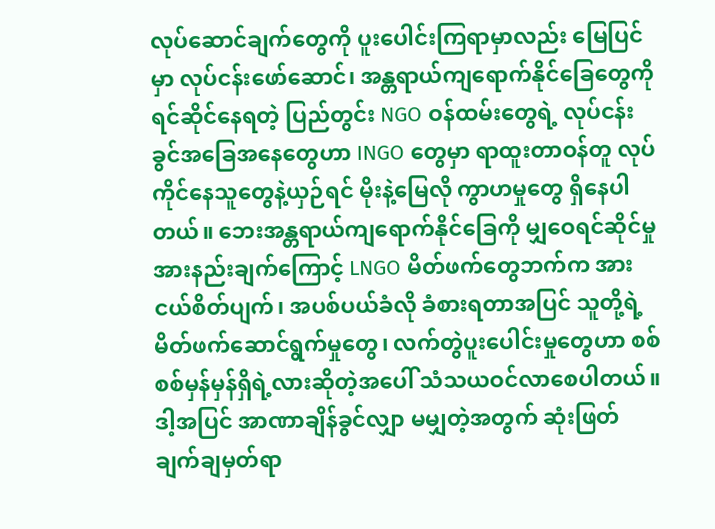လုပ်ဆောင်ချက်တွေကို ပူးပေါင်းကြရာမှာလည်း မြေပြင်မှာ လုပ်ငန်းဖော်ဆောင်၊ အန္တရာယ်ကျရောက်နိုင်ခြေတွေကို ရင်ဆိုင်နေရတဲ့ ပြည်တွင်း NGO ဝန်ထမ်းတွေရဲ့ လုပ်ငန်းခွင်အခြေအနေတွေဟာ INGO တွေမှာ ရာထူးတာဝန်တူ လုပ်ကိုင်နေသူတွေနဲ့ယှဉ်ရင် မိုးနဲ့မြေလို ကွာဟမှုတွေ ရှိနေပါတယ်။ ဘေးအန္တရာယ်ကျရောက်နိုင်ခြေကို မျှဝေရင်ဆိုင်မှု အားနည်းချက်ကြောင့် LNGO မိတ်ဖက်တွေဘက်က အားငယ်စိတ်ပျက်၊ အပစ်ပယ်ခံလို ခံစားရတာအပြင် သူတို့ရဲ့ မိတ်ဖက်ဆောင်ရွက်မှုတွေ၊ လက်တွဲပူးပေါင်းမှုတွေဟာ စစ်စစ်မှန်မှန်ရှိရဲ့လားဆိုတဲ့အပေါ် သံသယဝင်လာစေပါတယ်။ ဒါ့အပြင် အာဏာချိန်ခွင်လျှာ မမျှတဲ့အတွက် ဆုံးဖြတ်ချက်ချမှတ်ရာ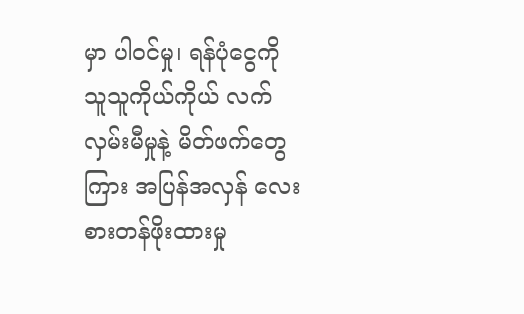မှာ ပါဝင်မှု၊ ရန်ပုံငွေကို သူသူကိုယ်ကိုယ် လက်လှမ်းမီမှုနဲ့ မိတ်ဖက်တွေကြား အပြန်အလှန် လေးစားတန်ဖိုးထားမှု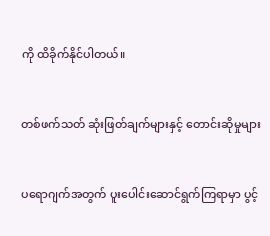ကို ထိခိုက်နိုင်ပါတယ်။


တစ်ဖက်သတ် ဆုံးဖြတ်ချက်များနှင့် တောင်းဆိုမှုများ


ပရောဂျက်အတွက် ပူးပေါင်းဆောင်ရွက်ကြရာမှာ ပွင့်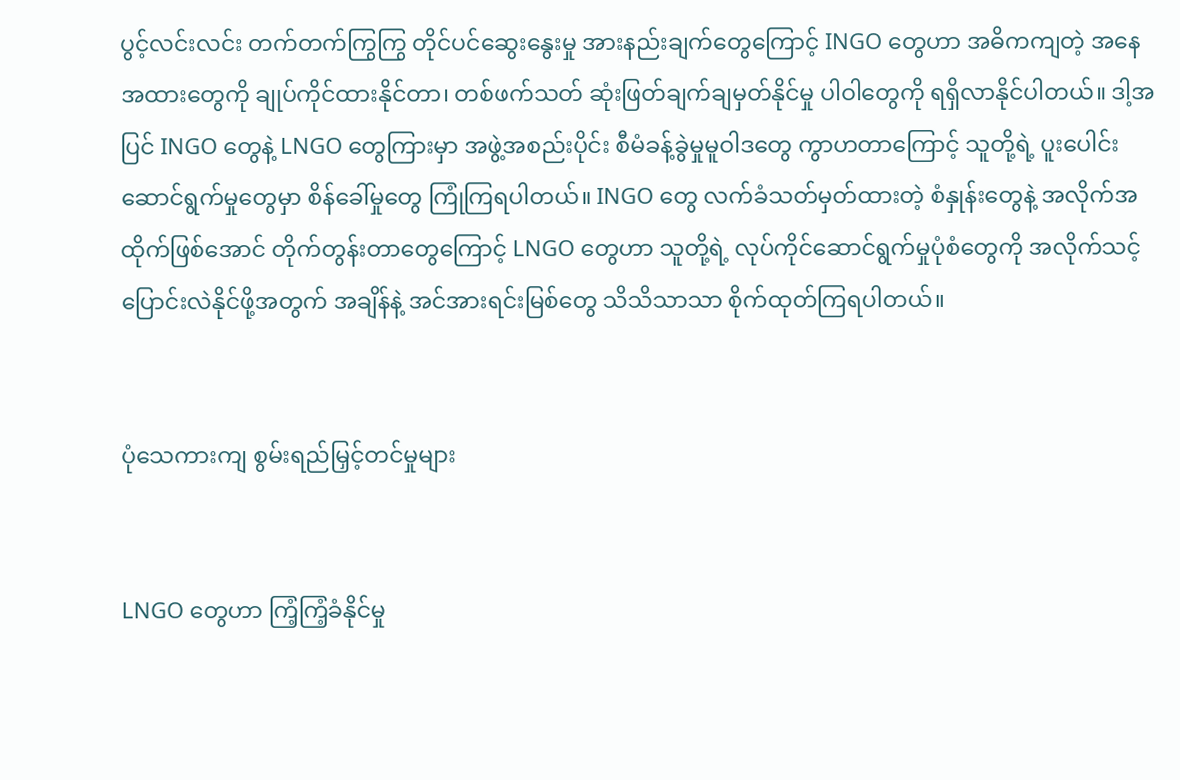ပွင့်လင်းလင်း တက်တက်ကြွကြွ တိုင်ပင်ဆွေးနွေးမှု အားနည်းချက်တွေကြောင့် INGO တွေဟာ အဓိကကျတဲ့ အနေအထားတွေကို ချုပ်ကိုင်ထားနိုင်တာ၊ တစ်ဖက်သတ် ဆုံးဖြတ်ချက်ချမှတ်နိုင်မှု ပါဝါတွေကို ရရှိလာနိုင်ပါတယ်။ ဒါ့အပြင် INGO တွေနဲ့ LNGO တွေကြားမှာ အဖွဲ့အစည်းပိုင်း စီမံခန့်ခွဲမှုမူဝါဒတွေ ကွာဟတာကြောင့် သူတို့ရဲ့ ပူးပေါင်းဆောင်ရွက်မှုတွေမှာ စိန်ခေါ်မှုတွေ ကြုံကြရပါတယ်။ INGO တွေ လက်ခံသတ်မှတ်ထားတဲ့ စံနှုန်းတွေနဲ့ အလိုက်အထိုက်ဖြစ်အောင် တိုက်တွန်းတာတွေကြောင့် LNGO တွေဟာ သူတို့ရဲ့ လုပ်ကိုင်ဆောင်ရွက်မှုပုံစံတွေကို အလိုက်သင့် ပြောင်းလဲနိုင်ဖို့အတွက် အချိန်နဲ့ အင်အားရင်းမြစ်တွေ သိသိသာသာ စိုက်ထုတ်ကြရပါတယ်။


ပုံသေကားကျ စွမ်းရည်မြှင့်တင်မှုများ


LNGO တွေဟာ ကြံ့ကြံ့ခံနိုင်မှု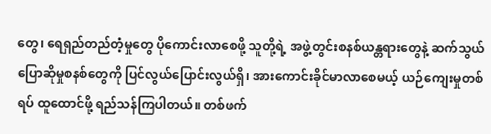တွေ၊ ရေရှည်တည်တံ့မှုတွေ ပိုကောင်းလာစေဖို့ သူတို့ရဲ့ အဖွဲ့တွင်းစနစ်ယန္တရားတွေနဲ့ ဆက်သွယ်ပြောဆိုမှုစနစ်တွေကို ပြင်လွယ်ပြောင်းလွယ်ရှိ၊ အားကောင်းခိုင်မာလာစေမယ့် ယဉ်ကျေးမှုတစ်ရပ် ထူထောင်ဖို့ ရည်သန်ကြပါတယ်။ တစ်ဖက်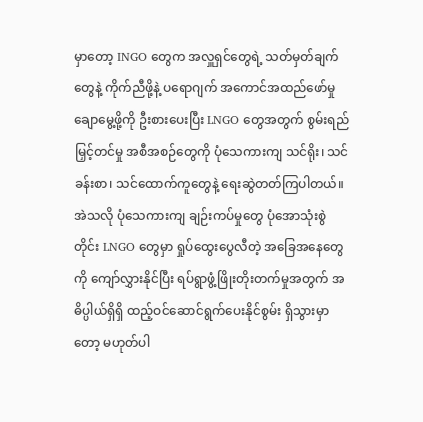မှာတော့ INGO တွေက အလှူရှင်တွေရဲ့ သတ်မှတ်ချက်တွေနဲ့ ကိုက်ညီဖို့နဲ့ ပရောဂျက် အကောင်အထည်ဖော်မှု ချောမွေ့ဖို့ကို ဦးစားပေးပြီး LNGO တွေအတွက် စွမ်းရည်မြှင့်တင်မှု အစီအစဉ်တွေကို ပုံသေကားကျ သင်ရိုး၊ သင်ခန်းစာ၊ သင်ထောက်ကူတွေနဲ့ ရေးဆွဲတတ်ကြပါတယ်။ အဲသလို ပုံသေကားကျ ချဉ်းကပ်မှုတွေ ပုံအောသုံးစွဲတိုင်း LNGO တွေမှာ ရှုပ်ထွေးပွေလီတဲ့ အခြေအနေတွေကို ကျော်လွှားနိုင်ပြီး ရပ်ရွာဖွံ့ဖြိုးတိုးတက်မှုအတွက် အဓိပ္ပါယ်ရှိရှိ ထည့်ဝင်ဆောင်ရွက်ပေးနိုင်စွမ်း ရှိသွားမှာတော့ မဟုတ်ပါ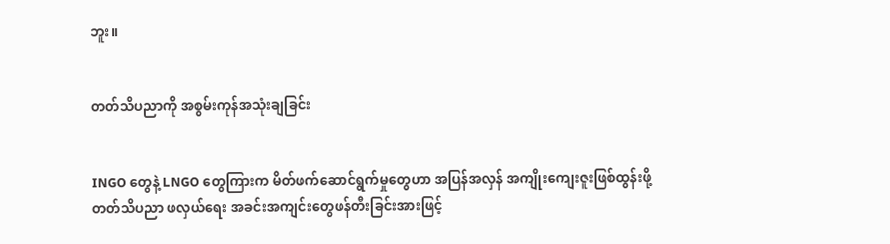ဘူး။


တတ်သိပညာကို အစွမ်းကုန်အသုံးချခြင်း


INGO တွေနဲ့ LNGO တွေကြားက မိတ်ဖက်ဆောင်ရွက်မှုတွေဟာ အပြန်အလှန် အကျိုးကျေးဇူးဖြစ်ထွန်းဖို့ တတ်သိပညာ ဖလှယ်ရေး အခင်းအကျင်းတွေဖန်တီးခြင်းအားဖြင့်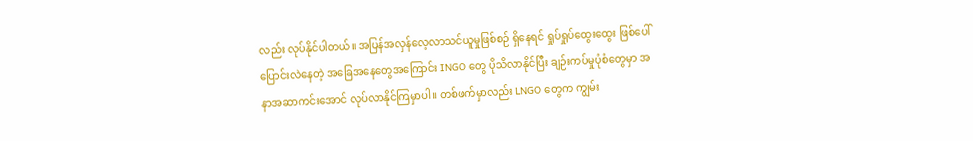လည်း လုပ်နိုင်ပါတယ်။ အပြန်အလှန်လေ့လာသင်ယူမှုဖြစ်စဉ် ရှိနေရင် ရှုပ်ရှုပ်ထွေးထွေး ဖြစ်ပေါ်ပြောင်းလဲနေတဲ့ အခြေအနေတွေအကြောင်း INGO တွေ ပိုသိလာနိုင်ပြီး ချဉ်းကပ်မှုပုံစံတွေမှာ အနာအဆာကင်းအောင် လုပ်လာနိုင်ကြမှာပါ။ တစ်ဖက်မှာလည်း LNGO တွေက ကျွမ်း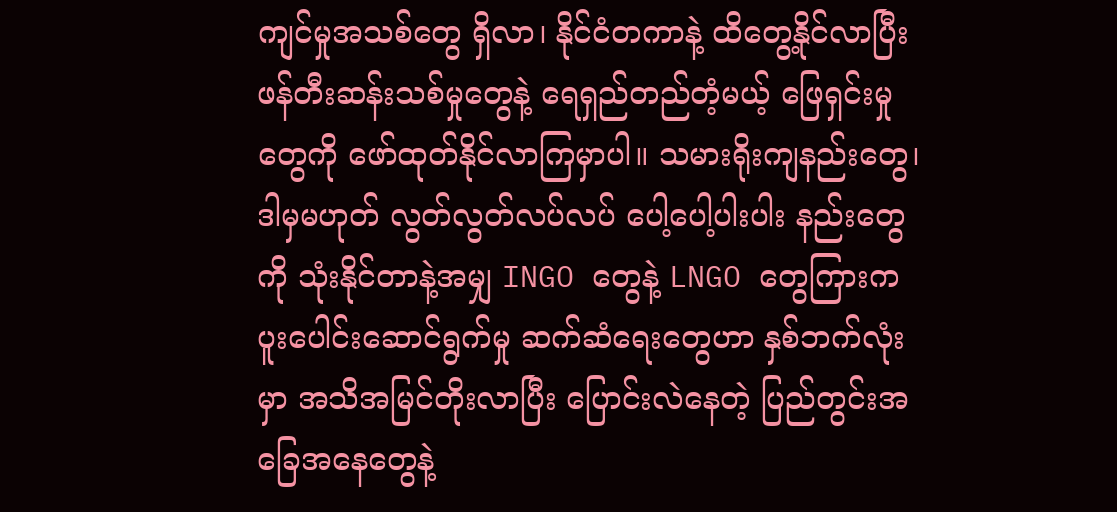ကျင်မှုအသစ်တွေ ရှိလာ၊ နိုင်ငံတကာနဲ့ ထိတွေ့နိုင်လာပြီး ဖန်တီးဆန်းသစ်မှုတွေနဲ့ ရေရှည်တည်တံ့မယ့် ဖြေရှင်းမှုတွေကို ဖော်ထုတ်နိုင်လာကြမှာပါ။ သမားရိုးကျနည်းတွေ၊ ဒါမှမဟုတ် လွတ်လွတ်လပ်လပ် ပေါ့ပေါ့ပါးပါး နည်းတွေကို သုံးနိုင်တာနဲ့အမျှ INGO တွေနဲ့ LNGO တွေကြားက ပူးပေါင်းဆောင်ရွက်မှု ဆက်ဆံရေးတွေဟာ နှစ်ဘက်လုံးမှာ အသိအမြင်တိုးလာပြီး ပြောင်းလဲနေတဲ့ ပြည်တွင်းအခြေအနေတွေနဲ့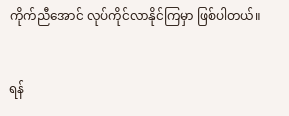ကိုက်ညီအောင် လုပ်ကိုင်လာနိုင်ကြမှာ ဖြစ်ပါတယ်။


ရန်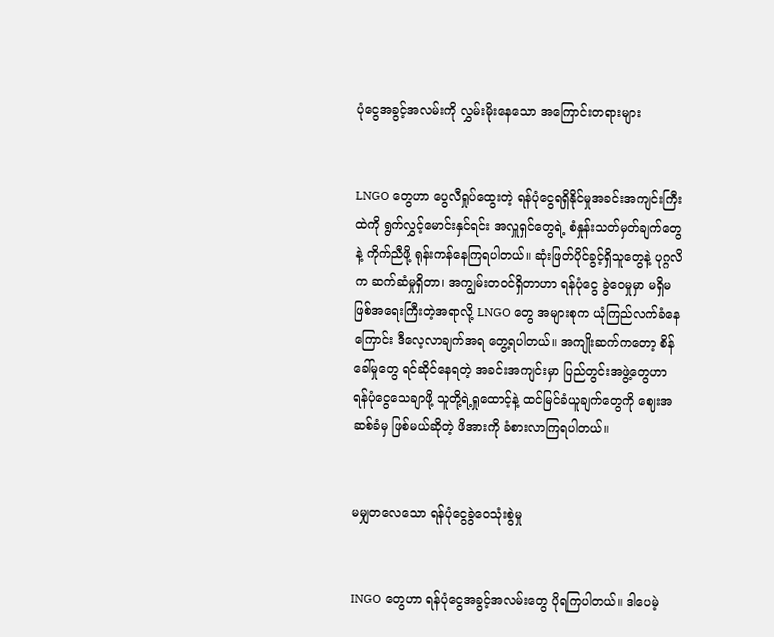ပုံငွေအခွင့်အလမ်းကို လွှမ်းမိုးနေသော အကြောင်းတရားများ


LNGO တွေဟာ ပွေလီရှုပ်ထွေးတဲ့ ရန်ပုံငွေရရှိနိုင်မှုအခင်းအကျင်းကြီးထဲကို ရွက်လွှင့်မောင်းနှင်ရင်း အလှူရှင်တွေရဲ့ စံနှုန်းသတ်မှတ်ချက်တွေနဲ့ ကိုက်ညီဖို့ ရုန်းကန်နေကြရပါတယ်။ ဆုံးဖြတ်ပိုင်ခွင့်ရှိသူတွေနဲ့ ပုဂ္ဂလိက ဆက်ဆံမှုရှိတာ၊ အကျွမ်းတဝင်ရှိတာဟာ ရန်ပုံငွေ ခွဲဝေမှုမှာ မရှိမဖြစ်အရေးကြီးတဲ့အရာလို့ LNGO တွေ အများစုက ယုံကြည်လက်ခံနေကြောင်း ဒီလေ့လာချက်အရ တွေ့ရပါတယ်။ အကျိုးဆက်ကတော့ စိန်ခေါ်မှုတွေ ရင်ဆိုင်နေရတဲ့ အခင်းအကျင်းမှာ ပြည်တွင်းအဖွဲ့တွေဟာ ရန်ပုံငွေသေချာဖို့ သူတို့ရဲ့ရှုထောင့်နဲ့ ထင်မြင်ခံယူချက်တွေကို ဈေးအဆစ်ခံမှ ဖြစ်မယ်ဆိုတဲ့ ဖိအားကို ခံစားလာကြရပါတယ်။


မမျှတလေသော ရန်ပုံငွေခွဲဝေသုံးစွဲမှု


INGO တွေဟာ ရန်ပုံငွေအခွင့်အလမ်းတွေ ပိုရကြပါတယ်။ ဒါပေမဲ့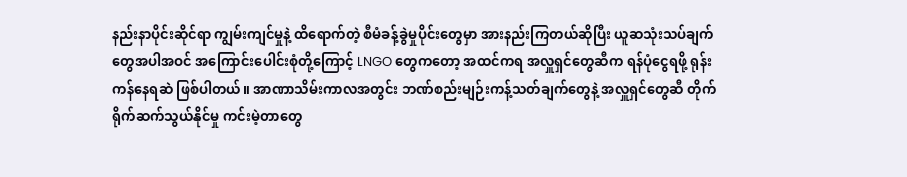နည်းနာပိုင်းဆိုင်ရာ ကျွမ်းကျင်မှုနဲ့ ထိရောက်တဲ့ စီမံခန့်ခွဲမှုပိုင်းတွေမှာ အားနည်းကြတယ်ဆိုပြီး ယူဆသုံးသပ်ချက်တွေအပါအဝင် အကြောင်းပေါင်းစုံတို့ကြောင့် LNGO တွေကတော့ အထင်ကရ အလှူရှင်တွေဆီက ရန်ပုံငွေရဖို့ ရုန်းကန်နေရဆဲ ဖြစ်ပါတယ်။ အာဏာသိမ်းကာလအတွင်း ဘဏ်စည်းမျဉ်းကန့်သတ်ချက်တွေနဲ့ အလှူရှင်တွေဆီ တိုက်ရိုက်ဆက်သွယ်နိုင်မှု ကင်းမဲ့တာတွေ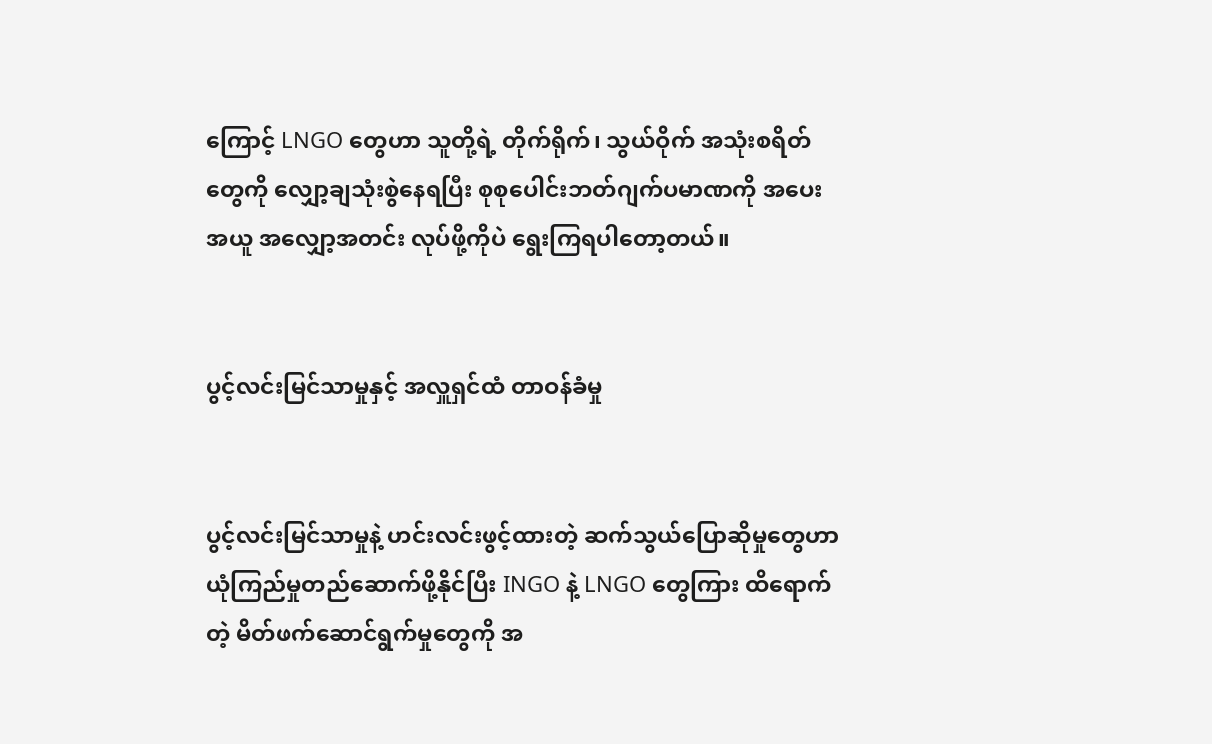ကြောင့် LNGO တွေဟာ သူတို့ရဲ့ တိုက်ရိုက်၊ သွယ်ဝိုက် အသုံးစရိတ်တွေကို လျှော့ချသုံးစွဲနေရပြီး စုစုပေါင်းဘတ်ဂျက်ပမာဏကို အပေးအယူ အလျှော့အတင်း လုပ်ဖို့ကိုပဲ ရွေးကြရပါတော့တယ်။


ပွင့်လင်းမြင်သာမှုနှင့် အလှူရှင်ထံ တာဝန်ခံမှု


ပွင့်လင်းမြင်သာမှုနဲ့ ဟင်းလင်းဖွင့်ထားတဲ့ ဆက်သွယ်ပြောဆိုမှုတွေဟာ ယုံကြည်မှုတည်ဆောက်ဖို့နိုင်ပြီး INGO နဲ့ LNGO တွေကြား ထိရောက်တဲ့ မိတ်ဖက်ဆောင်ရွက်မှုတွေကို အ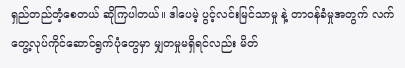ရှည်တည်တံ့စေတယ် ဆိုကြပါတယ်။ ဒါပေမဲ့ ပွင့်လင်းမြင်သာမှု နဲ့ တာဝန်ခံမှုအတွက် လက်တွေ့လုပ်ကိုင်ဆောင်ရွက်ပုံတွေမှာ မျှတမှုမရှိရင်လည်း မိတ်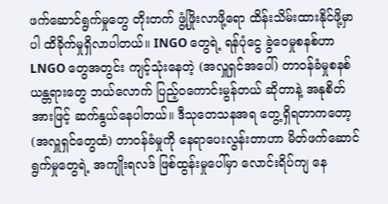ဖက်ဆောင်ရွက်မှုတွေ တိုးတက် ဖွံ့ဖြိုးလာဖို့ရော ထိန်းသိမ်းထားနိုင်ဖို့မှာပါ ထိခိုက်မှုရှိလာပါတယ်။ INGO တွေရဲ့ ရန်ပုံငွေ ခွဲဝေမှုစနစ်ဟာ LNGO တွေအတွင်း ကျင့်သုံးနေတဲ့ (အလှူရှင်အပေါ်) တာဝန်ခံမှုစနစ်ယန္တရားတွေ ဘယ်လောက် ပြည့်ဝကောင်းမွန်တယ် ဆိုတာနဲ့ အနုစိတ်အားဖြင့် ဆက်နွယ်နေပါတယ်။ ဒီသုတေသနအရ တွေ့ရှိရတာကတော့ (အလှူရှင်တွေထံ) တာဝန်ခံမှုကို နေရာပေးလွန်းတာဟာ မိတ်ဖက်ဆောင်ရွက်မှုတွေရဲ့ အကျိုးရလဒ် ဖြစ်ထွန်းမှုပေါ်မှာ လောင်းရိပ်ကျ နေ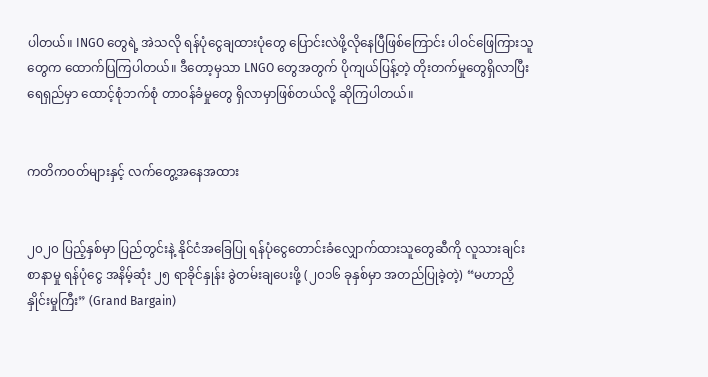ပါတယ်။ INGO တွေရဲ့ အဲသလို ရန်ပုံငွေချထားပုံတွေ ပြောင်းလဲဖို့လိုနေပြီဖြစ်ကြောင်း ပါဝင်ဖြေကြားသူတွေက ထောက်ပြကြပါတယ်။ ဒီတော့မှသာ LNGO တွေအတွက် ပိုကျယ်ပြန့်တဲ့ တိုးတက်မှုတွေရှိလာပြီး ရေရှည်မှာ ထောင့်စုံဘက်စုံ တာဝန်ခံမှုတွေ ရှိလာမှာဖြစ်တယ်လို့ ဆိုကြပါတယ်။


ကတိကဝတ်များနှင့် လက်တွေ့အနေအထား


၂၀၂၀ ပြည့်နှစ်မှာ ပြည်တွင်းနဲ့ နိုင်ငံအခြေပြု ရန်ပုံငွေတောင်းခံလျှောက်ထားသူတွေဆီကို လူသားချင်းစာနာမှု ရန်ပုံငွေ အနိမ့်ဆုံး ၂၅ ရာခိုင်နှုန်း ခွဲတမ်းချပေးဖို့ (၂၀၁၆ ခုနှစ်မှာ အတည်ပြုခဲ့တဲ့) “မဟာညှိနှိုင်းမှုကြီး” (Grand Bargain)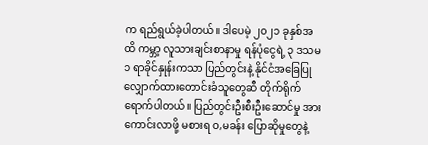က ရည်ရွယ်ခဲ့ပါတယ်။ ဒါပေမဲ့ ၂၀၂၁ ခုနှစ်အထိ ကမ္ဘာ့ လူသားချင်းစာနာမှု ရန်ပုံငွေရဲ့ ၃ ဒသမ ၁ ရာခိုင်နှုန်းကသာ ပြည်တွင်းနဲ့ နိုင်ငံအခြေပြု လျှောက်ထားတောင်းခံသူတွေဆီ တိုက်ရိုက်ရောက်ပါတယ်။ ပြည်တွင်းဦးစီးဦးဆောင်မှု အားကောင်းလာဖို့ မစားရ ဝ,မခန်း ပြောဆိုမှုတွေနဲ့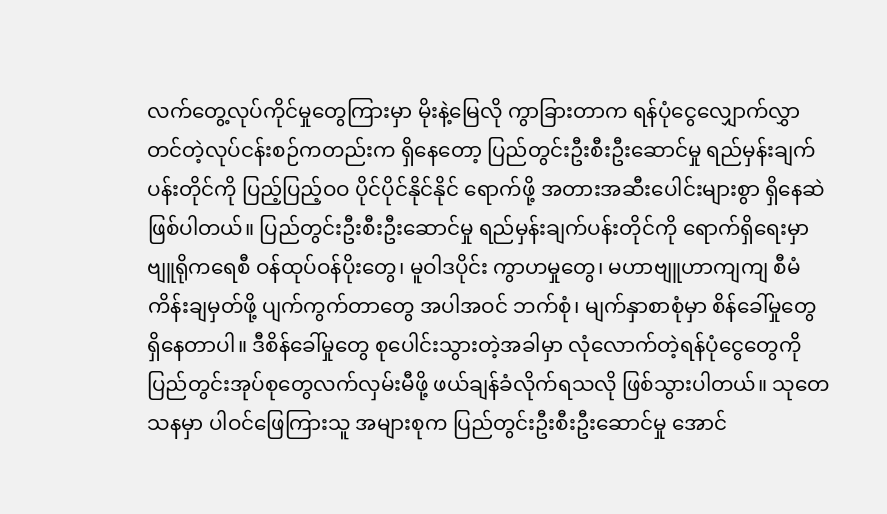လက်တွေ့လုပ်ကိုင်မှုတွေကြားမှာ မိုးနဲ့မြေလို ကွာခြားတာက ရန်ပုံငွေလျှောက်လွှာ တင်တဲ့လုပ်ငန်းစဉ်ကတည်းက ရှိနေတော့ ပြည်တွင်းဦးစီးဦးဆောင်မှု ရည်မှန်းချက်ပန်းတိုင်ကို ပြည့်ပြည့်ဝဝ ပိုင်ပိုင်နိုင်နိုင် ရောက်ဖို့ အတားအဆီးပေါင်းများစွာ ရှိနေဆဲ ဖြစ်ပါတယ်။ ပြည်တွင်းဦးစီးဦးဆောင်မှု ရည်မှန်းချက်ပန်းတိုင်ကို ရောက်ရှိရေးမှာ ဗျူရိုကရေစီ ဝန်ထုပ်ဝန်ပိုးတွေ၊ မူဝါဒပိုင်း ကွာဟမှုတွေ၊ မဟာဗျူဟာကျကျ စီမံကိန်းချမှတ်ဖို့ ပျက်ကွက်တာတွေ အပါအဝင် ဘက်စုံ၊ မျက်နှာစာစုံမှာ စိန်ခေါ်မှုတွေ ရှိနေတာပါ။ ဒီစိန်ခေါ်မှုတွေ စုပေါင်းသွားတဲ့အခါမှာ လုံလောက်တဲ့ရန်ပုံငွေတွေကို ပြည်တွင်းအုပ်စုတွေလက်လှမ်းမီဖို့ ဖယ်ချန်ခံလိုက်ရသလို ဖြစ်သွားပါတယ်။ သုတေသနမှာ ပါဝင်ဖြေကြားသူ အများစုက ပြည်တွင်းဦးစီးဦးဆောင်မှု အောင်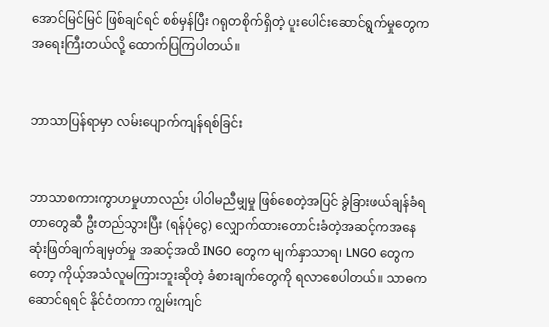အောင်မြင်မြင် ဖြစ်ချင်ရင် စစ်မှန်ပြီး ဂရုတစိုက်ရှိတဲ့ ပူးပေါင်းဆောင်ရွက်မှုတွေက အရေးကြီးတယ်လို့ ထောက်ပြကြပါတယ်။


ဘာသာပြန်ရာမှာ လမ်းပျောက်ကျန်ရစ်ခြင်း


ဘာသာစကားကွာဟမှုဟာလည်း ပါဝါမညီမျှမှု ဖြစ်စေတဲ့အပြင် ခွဲခြားဖယ်ချန်ခံရတာတွေဆီ ဦးတည်သွားပြီး (ရန်ပုံငွေ) လျှောက်ထားတောင်းခံတဲ့အဆင့်ကအနေ ဆုံးဖြတ်ချက်ချမှတ်မှု အဆင့်အထိ INGO တွေက မျက်နှာသာရ၊ LNGO တွေကတော့ ကိုယ့်အသံလူမကြားဘူးဆိုတဲ့ ခံစားချက်တွေကို ရလာစေပါတယ်။ သာဓကဆောင်ရရင် နိုင်ငံတကာ ကျွမ်းကျင်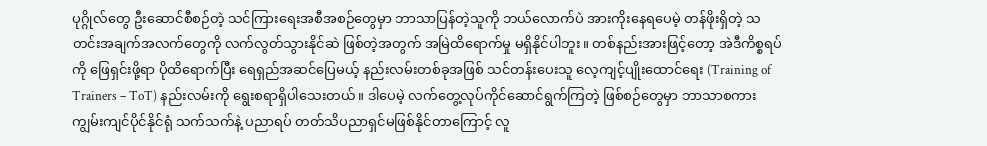ပုဂ္ဂိုလ်တွေ ဦးဆောင်စီစဉ်တဲ့ သင်ကြားရေးအစီအစဉ်တွေမှာ ဘာသာပြန်တဲ့သူကို ဘယ်လောက်ပဲ အားကိုးနေရပေမဲ့ တန်ဖိုးရှိတဲ့ သတင်းအချက်အလက်တွေကို လက်လွတ်သွားနိုင်ဆဲ ဖြစ်တဲ့အတွက် အမြဲထိရောက်မှု မရှိနိုင်ပါဘူး။ တစ်နည်းအားဖြင့်တော့ အဲဒီကိစ္စရပ်ကို ဖြေရှင်းဖို့ရာ ပိုထိရောက်ပြီး ရေရှည်အဆင်ပြေမယ့် နည်းလမ်းတစ်ခုအဖြစ် သင်တန်းပေးသူ လေ့ကျင့်ပျိုးထောင်ရေး (Training of Trainers – ToT) နည်းလမ်းကို ရွေးစရာရှိပါသေးတယ်။ ဒါပေမဲ့ လက်တွေ့လုပ်ကိုင်ဆောင်ရွက်ကြတဲ့ ဖြစ်စဉ်တွေမှာ ဘာသာစကား ကျွမ်းကျင်ပိုင်နိုင်ရုံ သက်သက်နဲ့ ပညာရပ် တတ်သိပညာရှင်မဖြစ်နိုင်တာကြောင့် လူ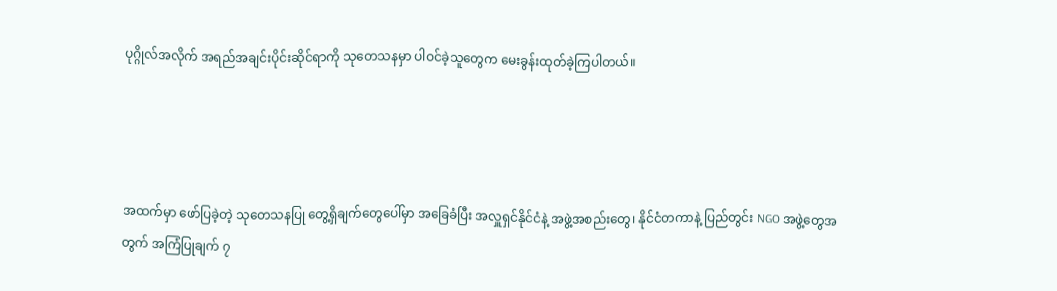ပုဂ္ဂိုလ်အလိုက် အရည်အချင်းပိုင်းဆိုင်ရာကို သုတေသနမှာ ပါဝင်ခဲ့သူတွေက မေးခွန်းထုတ်ခဲ့ကြပါတယ်။




အထက်မှာ ဖော်ပြခဲ့တဲ့ သုတေသနပြု တွေ့ရှိချက်တွေပေါ်မှာ အခြေခံပြီး အလှူရှင်နိုင်ငံနဲ့ အဖွဲ့အစည်းတွေ၊ နိုင်ငံတကာနဲ့ ပြည်တွင်း NGO အဖွဲ့တွေအတွက် အကြံပြုချက် ၇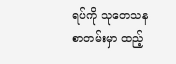ရပ်ကို သုတေသနစာတမ်းမှာ ထည့်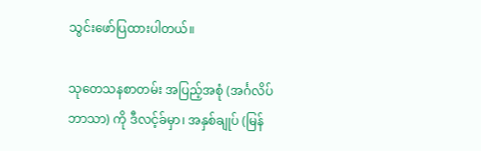သွင်းဖော်ပြထားပါတယ်။

သုတေသနစာတမ်း အပြည့်အစုံ (အင်္ဂလိပ်ဘာသာ) ကို ဒီလင့်ခ်မှာ၊ အနှစ်ချုပ် (မြန်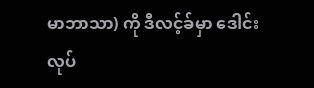မာဘာသာ) ကို ဒီလင့်ခ်မှာ ဒေါင်းလုပ်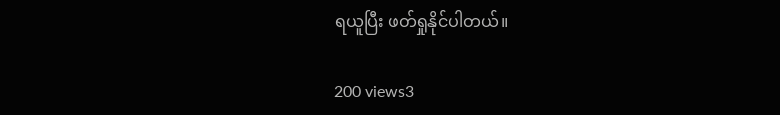ရယူပြီး ဖတ်ရှုနိုင်ပါတယ်။

200 views3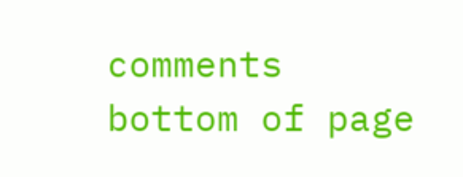comments
bottom of page